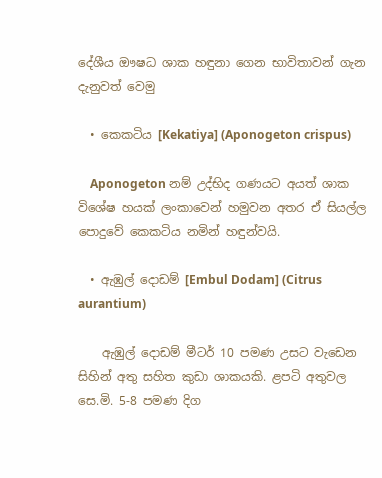දේශීය ඖෂධ ශාක හඳුනා ගෙන භාවිතාවන් ගැන දැනුවත් වෙමු

  • කෙකටිය [Kekatiya] (Aponogeton crispus)

    Aponogeton නම් උද්භිද ගණයට අයත් ශාක විශේෂ හයක් ලංකාවෙන් හමුවන අතර ඒ සියල්ල පොදුවේ කෙකටිය නමින් හඳුන්වයි.

  • ඇඹුල් දොඩම් [Embul Dodam] (Citrus aurantium)

    ඇඹුල් දොඩම් මීටර් 10 පමණ උසට වැඩෙන සිහින් අතු සහිත කුඩා ශාකයකි. ළපටි අතුවල සෙ.මි. 5-8 පමණ දිග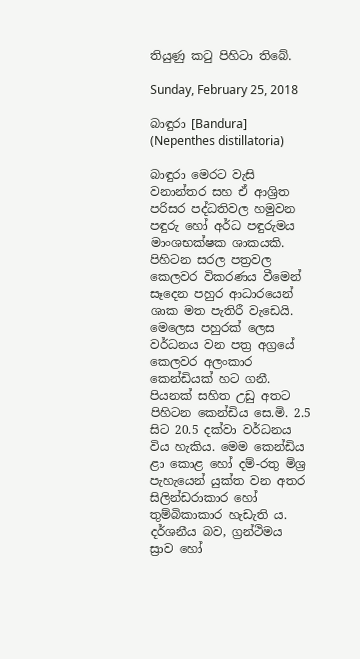තියුණු කටු පිහිටා තිබේ.

Sunday, February 25, 2018

බාඳුරා [Bandura] (Nepenthes distillatoria)

බාඳුරා මෙරට වැසි වනාන්තර සහ ඒ ආශ්‍රිත පරිසර පද්ධතිවල හමුවන පඳුරු හෝ අර්ධ පඳුරුමය මාංශභක්ෂක ශාකයකි. පිහිටන සරල පත්‍රවල කෙලවර විකරණය වීමෙන් සෑදෙන පහුර ආධාරයෙන් ශාක මත පැතිරී වැඩෙයි.  මෙලෙස පහුරක් ලෙස වර්ධනය වන පත්‍ර අග්‍රයේ කෙලවර අලංකාර කෙන්ඩියක් හට ගනී. පියනක් සහිත උඩු අතට පිහිටන කෙන්ඩිය සෙ.මි. 2.5 සිට 20.5 දක්වා වර්ධනය විය හැකිය. මෙම කෙන්ඩිය ළා කොළ හෝ දම්-රතු මිශ්‍ර පැහැයෙන් යුක්ත වන අතර සිලින්ඩරාකාර හෝ තුම්බිකාකාර හැඩැති ය. දර්ශනීය බව, ග්‍රන්ථිමය ස්‍රාව හෝ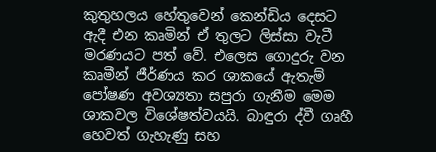කුතුහලය හේතුවෙන් කෙන්ඩිය දෙසට ඇදී එන කෘමින් ඒ තුලට ලිස්සා වැටී මරණයට පත් වේ. එලෙස ගොදුරු වන කෘමීන් ජීර්ණය කර ශාකයේ ඇතැම් පෝෂණ අවශ්‍යතා සපුරා ගැනීම මෙම ශාකවල විශේෂත්වයයි. බාඳුරා ද්වී ගෘහී හෙවත් ගැහැණු සහ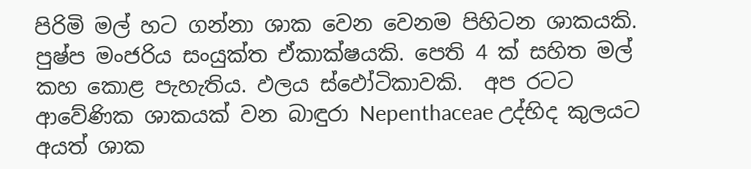පිරිමි මල් හට ගන්නා ශාක වෙන වෙනම පිහිටන ශාකයකි. පුෂ්ප මංජරිය සංයුක්ත ඒකාක්ෂයකි. පෙති 4 ක් සහිත මල් කහ කොළ පැහැතිය. ඵලය ස්ඵෝටිකාවකි.  අප රටට ආවේණික ශාකයක් වන බාඳුරා Nepenthaceae උද්භිද කුලයට අයත් ශාක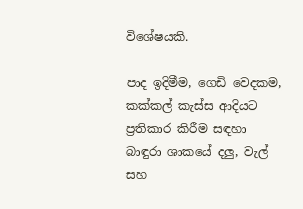විශේෂයකි.

පාද ඉදිමීම, ගෙඩි වෙදකම, කක්කල් කැස්ස ආදියට ප්‍රතිකාර කිරීම සඳහා බාඳුරා ශාකයේ දලු, වැල් සහ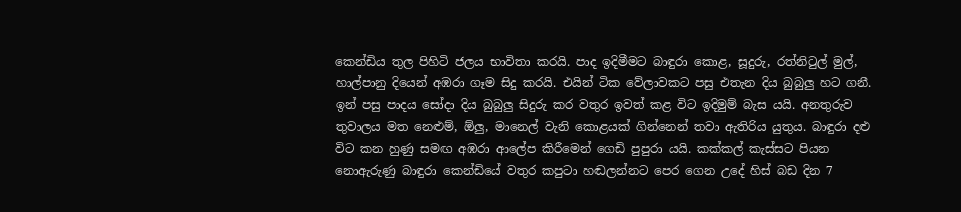කෙන්ඩිය තුල පිහිටි ජලය භාවිතා කරයි. පාද ඉදිමීමට බාඳුරා කොළ, සූදුරු, රත්නිටුල් මුල්, හාල්පානු දියෙන් අඹරා ගෑම සිදු කරයි. එයින් ටික වේලාවකට පසු එතැන දිය බුබුලු හට ගනී. ඉන් පසු පාදය සෝදා දිය බුබුලු සිදුරු කර වතුර ඉවත් කළ විට ඉදිමුම් බැස යයි. අනතුරුව තුවාලය මත නෙළුම්, ඕලු, මානෙල් වැනි කොළයක් ගින්නෙන් තවා ඇතිරිය යුතුය. බාඳුරා දළු විට කන හුණු සමඟ අඹරා ආලේප කිරීමෙන් ගෙඩි පුපුරා යයි. කක්කල් කැස්සට පියන නොඇරුණු බාඳුරා කෙන්ඩියේ වතුර කපුටා හඬලන්නට පෙර ගෙන උදේ හිස් බඩ දින 7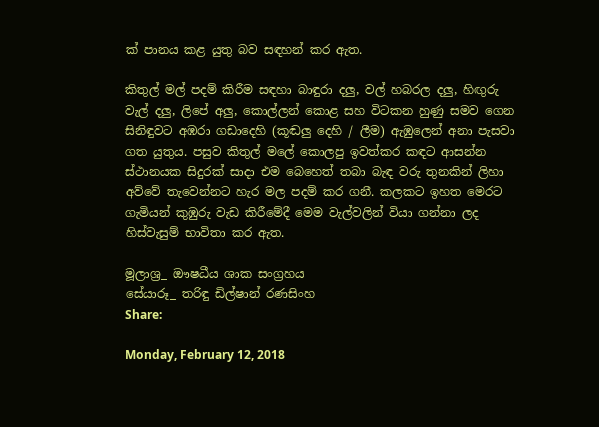ක් පානය කළ යුතු බව සඳහන් කර ඇත.

කිතුල් මල් පදම් කිරීම සඳහා බාඳුරා දලු, වල් හබරල දලු, හිඟුරු වැල් දලු, ලිපේ අලු, කොල්ලන් කොළ සහ විටකන හුණු සමව ගෙන සිනිඳුවට අඹරා ගඩාදෙහි (කූඬලු දෙහි / ලීම) ඇඹුලෙන් අනා පැසවා ගත යුතුය. පසුව කිතුල් මලේ කොලපු ඉවත්කර කඳට ආසන්න ස්ථානයක සිදුරක් සාදා එම බෙහෙත් තබා බැඳ වරු තුනකින් ලිහා අව්වේ තැවෙන්නට හැර මල පදම් කර ගනී. කලකට ඉහත මෙරට ගැමියන් කුඹුරු වැඩ කිරීමේදී මෙම වැල්වලින් වියා ගන්නා ලද හිස්වැසුම් භාවිතා කර ඇත.

මූලාශ්‍ර_ ඖෂධීය ශාක සංග්‍රහය
සේයාරූ_ තරිඳු ඩිල්ෂාන් රණසිංහ
Share:

Monday, February 12, 2018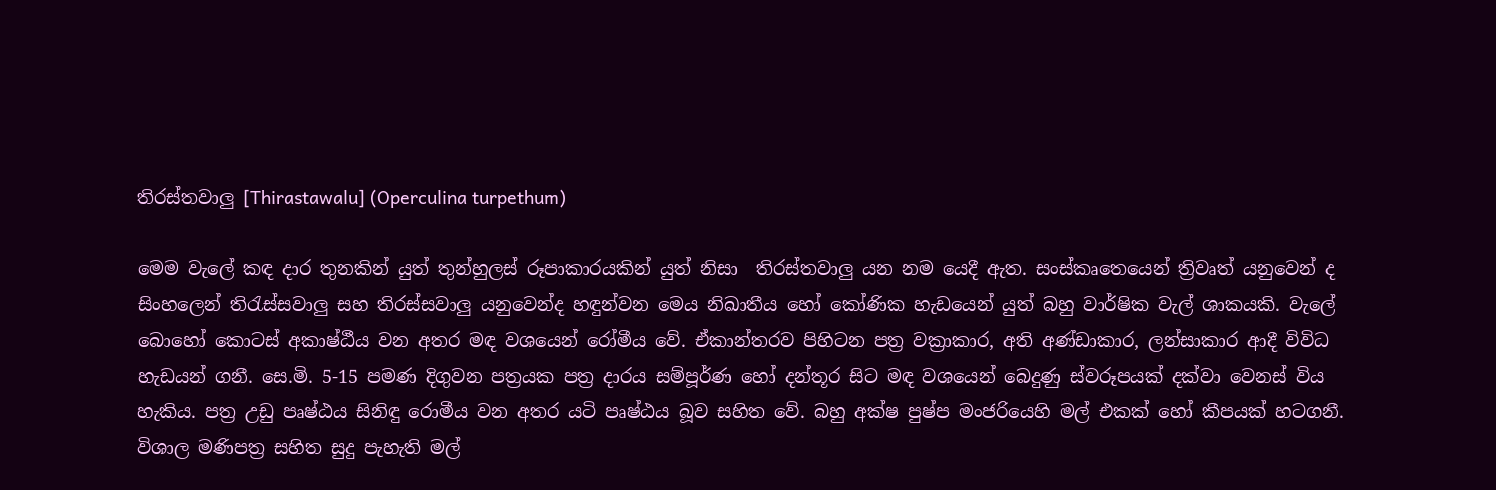තිරස්තවාලු [Thirastawalu] (Operculina turpethum)

මෙම වැලේ කඳ දාර තුනකින් යුත් තුන්හුලස් රූපාකාරයකින් යුත් නිසා  තිරස්තවාලු යන නම යෙදී ඇත. සංස්කෘතෙයෙන් ත්‍රිවෘත් යනුවෙන් ද සිංහලෙන් තිරැස්සවාලු සහ තිරස්සවාලු යනුවෙන්ද හඳුන්වන මෙය නිඛාතීය හෝ කෝණික හැඩයෙන් යුත් බහු වාර්ෂික වැල් ශාකයකි. වැලේ බොහෝ කොටස් අකාෂ්ඨීය වන අතර මඳ වශයෙන් රෝමීය වේ. ඒකාන්තරව පිහිටන පත්‍ර වක්‍රාකාර, අති අණ්ඩාකාර, ලන්සාකාර ආදී විවිධ හැඩයන් ගනී. සෙ.මි. 5-15 පමණ දිගුවන පත්‍රයක පත්‍ර දාරය සම්පූර්ණ හෝ දන්තූර සිට මඳ වශයෙන් බෙදුණු ස්වරූපයක් දක්වා වෙනස් විය හැකිය. පත්‍ර උඩු පෘෂ්ඨය සිනිඳු රොමීය වන අතර යටි පෘෂ්ඨය බූව සහිත වේ. බහු අක්ෂ පුෂ්ප මංජරියෙහි මල් එකක් හෝ කීපයක් හටගනී. විශාල මණිපත්‍ර සහිත සුදු පැහැති මල්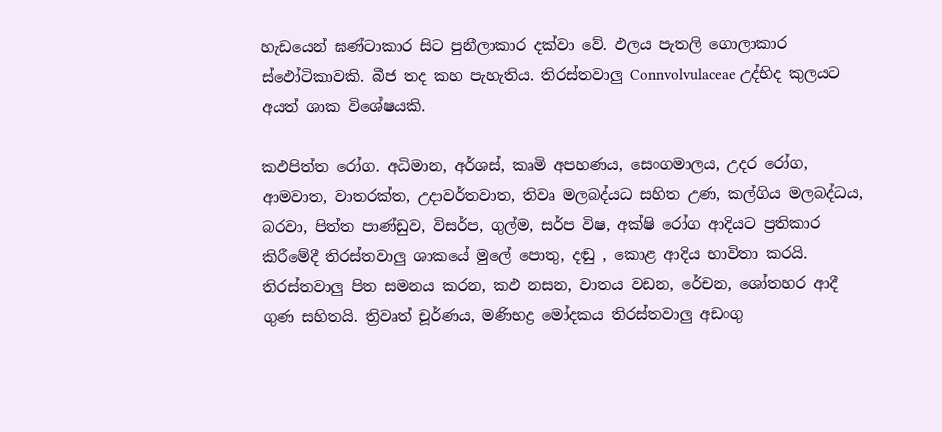හැඩයෙන් ඝණ්ටාකාර සිට පුනීලාකාර දක්වා වේ. ඵලය පැතලි ගොලාකාර ස්ඵෝටිකාවකි. බීජ තද කහ පැහැතිය. තිරස්තවාලු Connvolvulaceae උද්භිද කුලයට අයත් ශාක විශේෂයකි.

කඵපිත්ත රෝග. අධිමාන, අර්ශස්, කෘමි අපහණය, සෙංගමාලය, උදර රෝග, ආමවාත, වාතරක්ත, උදාවර්තවාත, තිවෘ මලබද්යධ සහිත උණ, කල්ගිය මලබද්ධය, බරවා, පිත්ත පාණ්ඩුව, විසර්ප, ගුල්ම, සර්ප විෂ, අක්ෂි රෝග ආදියට ප්‍රතිකාර කිරීමේදී තිරස්තවාලු ශාකයේ මුලේ පොතු, දඬු , කොළ ආදිය භාවිතා කරයි. තිරස්තවාලු පිත සමනය කරන, කඵ නසන, වාතය වඩන, රේචන, ශෝතහර ආදී ගුණ සහිතයි. ත්‍රිවෘත් චූර්ණය, මණිභද්‍ර මෝදකය තිරස්තවාලු අඩංගු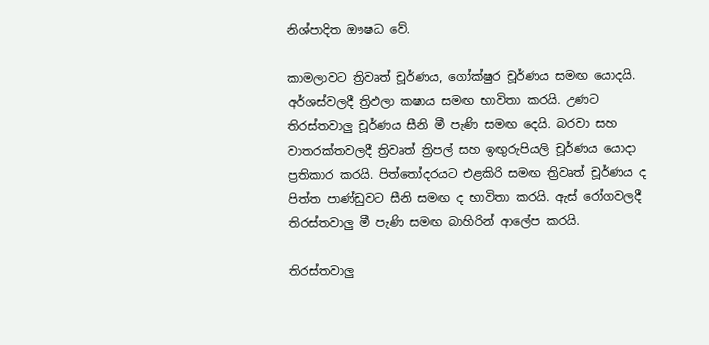නිශ්පාදිත ඖෂධ වේ.

කාමලාවට ත්‍රිවෘත් චූර්ණය, ගෝක්ෂුර චූර්ණය සමඟ යොදයි. අර්ශස්වලදී ත්‍රිඵලා කෂාය සමඟ භාවිතා කරයි. උණට තිරස්තවාලු චූර්ණය සීනි මී පැණි සමඟ දෙයි. බරවා සහ වාතරක්තවලදී ත්‍රිවෘත් ත්‍රිපල් සහ ඉඟුරුපියලි චූර්ණය යොදා ප්‍රතිකාර කරයි. පිත්තෝදරයට එළකිරි සමඟ ත්‍රිවෘත් චූර්ණය ද පිත්ත පාණ්ඩුවට සීනි සමඟ ද භාවිතා කරයි. ඇස් රෝගවලදී තිරස්තවාලු මී පැණි සමඟ බාහිරින් ආලේප කරයි.

තිරස්තවාලු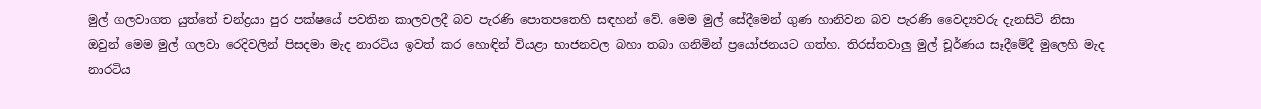මුල් ගලවාගත යුත්තේ චන්ද්‍රයා පුර පක්ෂයේ පවතින කාලවලදී බව පැරණි පොතපතෙහි සඳහන් වේ. මෙම මුල් සේදීමෙන් ගුණ හානිවන බව පැරණි වෛද්‍යවරු දැනසිටි නිසා ඔවුන් මෙම මුල් ගලවා රෙදිවලින් පිසදමා මැද නාරටිය ඉවත් කර හොඳින් වියළා භාජනවල බහා තබා ගනිමින් ප්‍රයෝජනයට ගත්හ. තිරස්තවාලු මුල් චූර්ණය සෑදීමේදී මුලෙහි මැද නාරටිය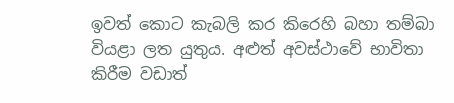ඉවත් කොට කැබලි කර කිරෙහි බහා තම්බා වියළා ලත යුතුය. අළුත් අවස්ථාවේ භාවිතා කිරීම වඩාත්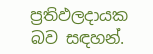ප්‍රතිඵලදායක බව සඳහන්.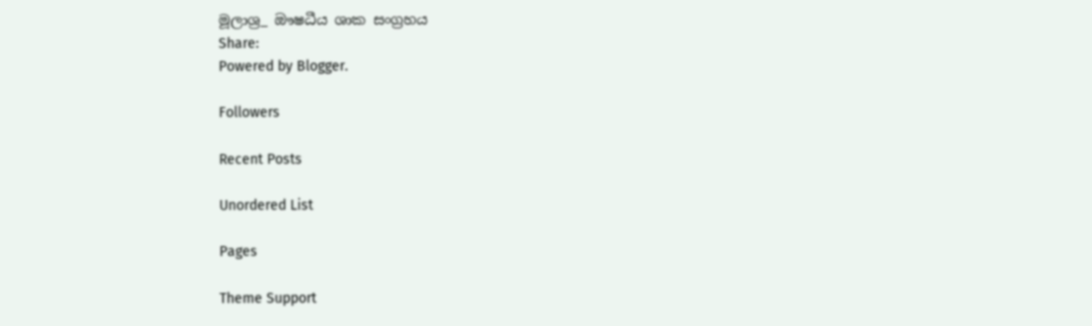මූලාශ්‍ර_ ඖෂධීය ශාක සංග්‍රහය
Share:
Powered by Blogger.

Followers

Recent Posts

Unordered List

Pages

Theme Support